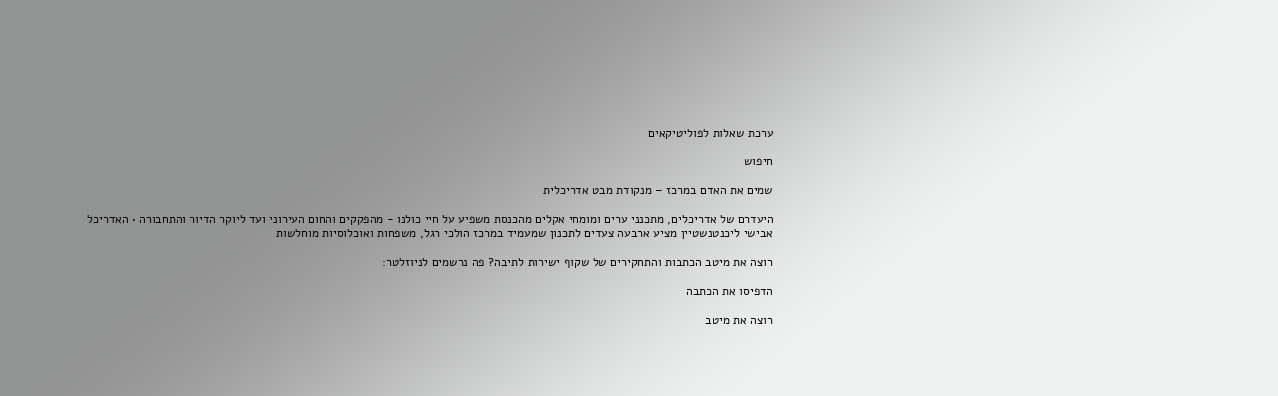ערכת שאלות לפוליטיקאים

חיפוש

שמים את האדם במרכז – מנקודת מבט אדריכלית

היעדרם של אדריכלים, מתכנני ערים ומומחי אקלים מהכנסת משפיע על חיי כולנו - מהפקקים והחום העירוני ועד ליוקר הדיור והתחבורה • האדריכל אבישי ליכנטנשטיין מציע ארבעה צעדים לתכנון שמעמיד במרכז הולכי רגל, משפחות ואוכלוסיות מוחלשות

רוצה את מיטב הכתבות והתחקירים של שקוף ישירות לתיבה? פה נרשמים לניוזלטר:

הדפיסו את הכתבה

רוצה את מיטב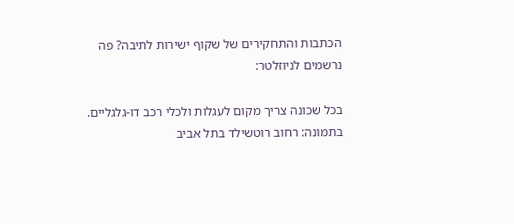הכתבות והתחקירים של שקוף ישירות לתיבה? פה נרשמים לניוזלטר:

בכל שכונה צריך מקום לעגלות ולכלי רכב דו-גלגליים. בתמונה: רחוב רוטשילד בתל אביב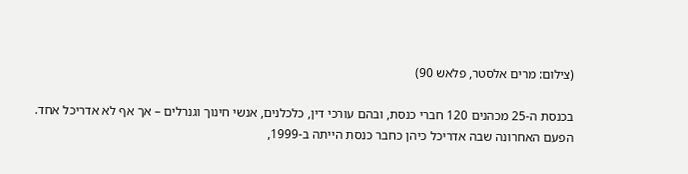(צילום: מרים אלסטר, פלאש 90)

בכנסת ה-25 מכהנים 120 חברי כנסת, ובהם עורכי דין, כלכלנים, אנשי חינוך וגנרלים – אך אף לא אדריכל אחד. הפעם האחרונה שבה אדריכל כיהן כחבר כנסת הייתה ב-1999,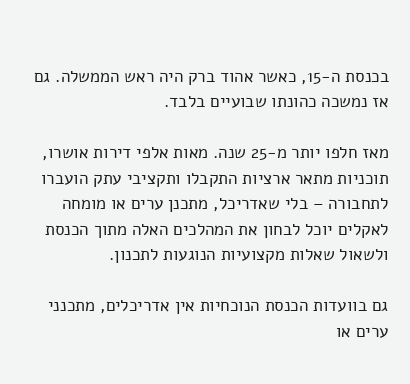בכנסת ה-15, כאשר אהוד ברק היה ראש הממשלה. גם אז נמשכה כהונתו שבועיים בלבד.

מאז חלפו יותר מ-25 שנה. מאות אלפי דירות אושרו, תוכניות מתאר ארציות התקבלו ותקציבי עתק הועברו לתחבורה – בלי שאדריכל, מתכנן ערים או מומחה לאקלים יוכל לבחון את המהלכים האלה מתוך הכנסת ולשאול שאלות מקצועיות הנוגעות לתכנון.

גם בוועדות הכנסת הנוכחיות אין אדריכלים, מתכנני ערים או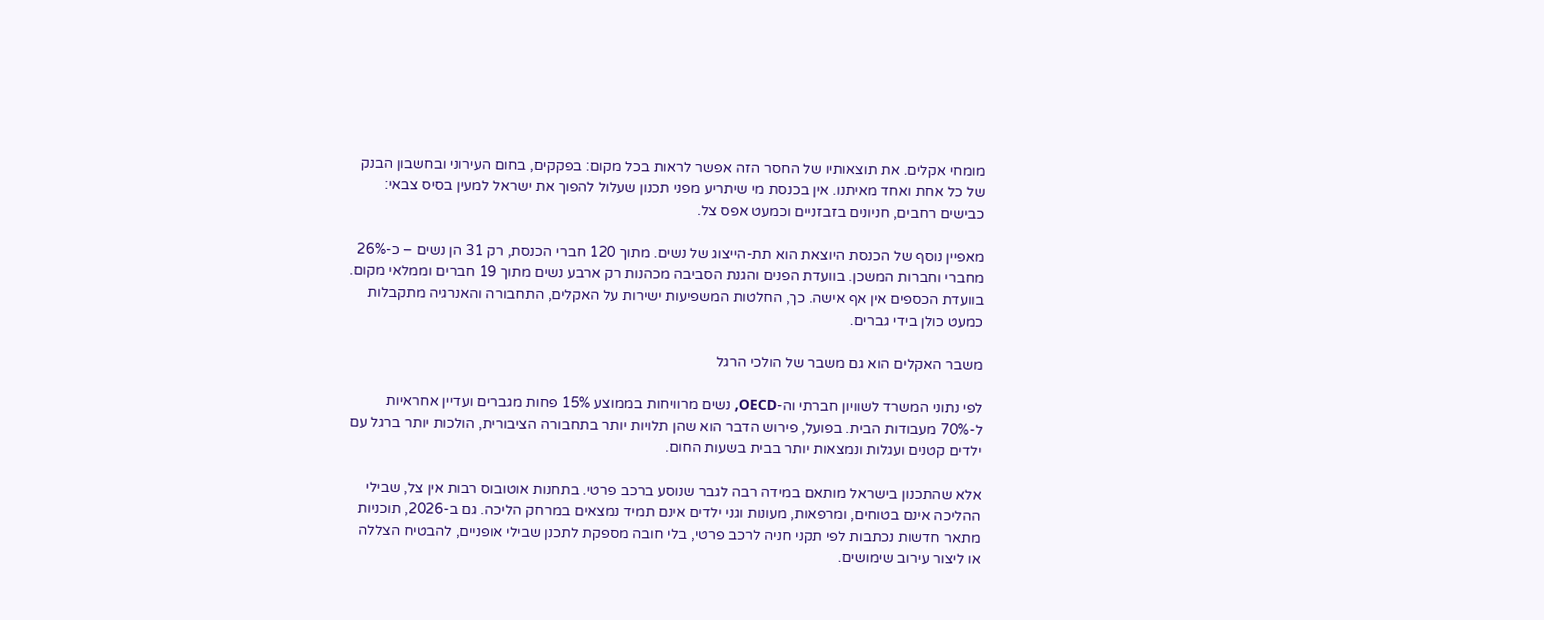מומחי אקלים. את תוצאותיו של החסר הזה אפשר לראות בכל מקום: בפקקים, בחום העירוני ובחשבון הבנק של כל אחת ואחד מאיתנו. אין בכנסת מי שיתריע מפני תכנון שעלול להפוך את ישראל למעין בסיס צבאי: כבישים רחבים, חניונים בזבזניים וכמעט אפס צל.

מאפיין נוסף של הכנסת היוצאת הוא תת-הייצוג של נשים. מתוך 120 חברי הכנסת, רק 31 הן נשים – כ-26% מחברי וחברות המשכן. בוועדת הפנים והגנת הסביבה מכהנות רק ארבע נשים מתוך 19 חברים וממלאי מקום. בוועדת הכספים אין אף אישה. כך, החלטות המשפיעות ישירות על האקלים, התחבורה והאנרגיה מתקבלות כמעט כולן בידי גברים.

משבר האקלים הוא גם משבר של הולכי הרגל

לפי נתוני המשרד לשוויון חברתי וה-OECD, נשים מרוויחות בממוצע 15% פחות מגברים ועדיין אחראיות ל-70% מעבודות הבית. בפועל, פירוש הדבר הוא שהן תלויות יותר בתחבורה הציבורית, הולכות יותר ברגל עם ילדים קטנים ועגלות ונמצאות יותר בבית בשעות החום.

אלא שהתכנון בישראל מותאם במידה רבה לגבר שנוסע ברכב פרטי. בתחנות אוטובוס רבות אין צל, שבילי ההליכה אינם בטוחים, ומרפאות, מעונות וגני ילדים אינם תמיד נמצאים במרחק הליכה. גם ב-2026, תוכניות מתאר חדשות נכתבות לפי תקני חניה לרכב פרטי, בלי חובה מספקת לתכנן שבילי אופניים, להבטיח הצללה או ליצור עירוב שימושים.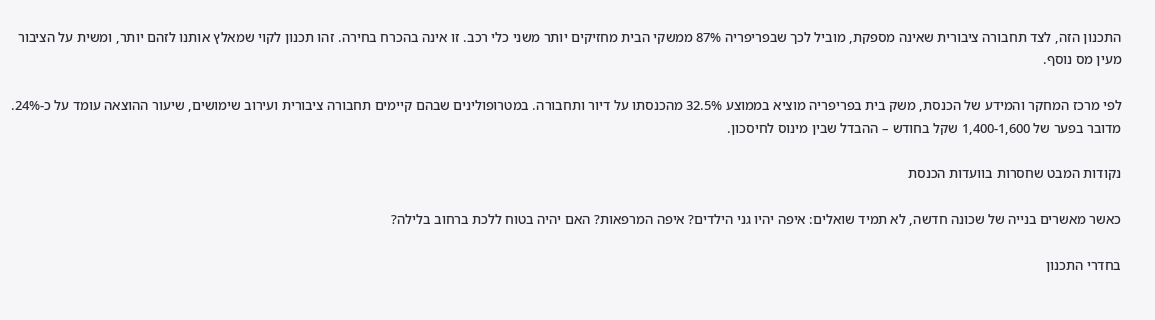התכנון הזה, לצד תחבורה ציבורית שאינה מספקת, מוביל לכך שבפריפריה 87% ממשקי הבית מחזיקים יותר משני כלי רכב. זו אינה בהכרח בחירה. זהו תכנון לקוי שמאלץ אותנו לזהם יותר, ומשית על הציבור מעין מס נוסף.

לפי מרכז המחקר והמידע של הכנסת, משק בית בפריפריה מוציא בממוצע 32.5% מהכנסתו על דיור ותחבורה. במטרופולינים שבהם קיימים תחבורה ציבורית ועירוב שימושים, שיעור ההוצאה עומד על כ-24%. מדובר בפער של 1,400-1,600 שקל בחודש – ההבדל שבין מינוס לחיסכון.

נקודות המבט שחסרות בוועדות הכנסת

כאשר מאשרים בנייה של שכונה חדשה, לא תמיד שואלים: איפה יהיו גני הילדים? איפה המרפאות? האם יהיה בטוח ללכת ברחוב בלילה?

בחדרי התכנון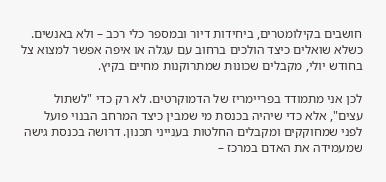חושבים בקילומטרים, ביחידות דיור ובמספר כלי רכב – ולא באנשים. כשלא שואלים כיצד הולכים ברחוב עם עגלה או איפה אפשר למצוא צל בחודש יולי, מקבלים שכונות שמתרוקנות מחיים בקיץ.

לכן אני מתמודד בפריימריז של הדמוקרטים. לא רק כדי "לשתול עצים", אלא כדי שיהיה בכנסת מי שמבין כיצד המרחב הבנוי פועל לפני שמחוקקים ומקבלים החלטות בענייני תכנון. דרושה בכנסת גישה שמעמידה את האדם במרכז –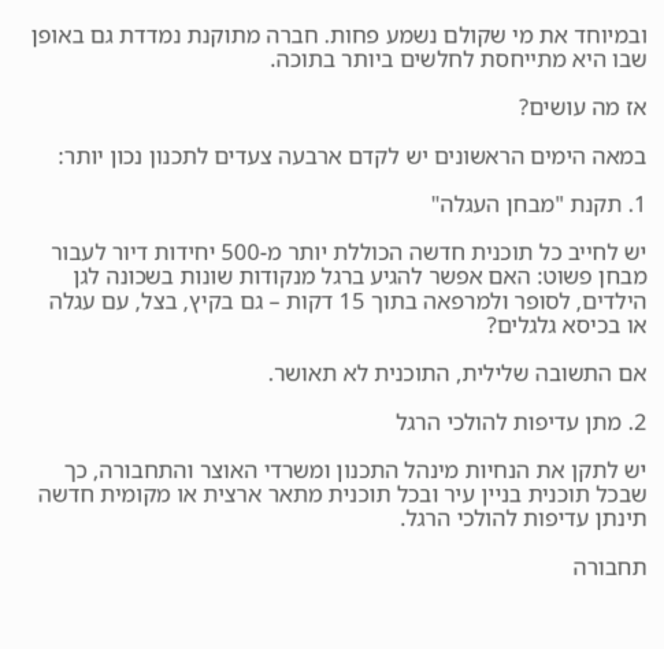ובמיוחד את מי שקולם נשמע פחות. חברה מתוקנת נמדדת גם באופן שבו היא מתייחסת לחלשים ביותר בתוכה.

אז מה עושים?

במאה הימים הראשונים יש לקדם ארבעה צעדים לתכנון נכון יותר:

1. תקנת "מבחן העגלה"

יש לחייב כל תוכנית חדשה הכוללת יותר מ-500 יחידות דיור לעבור מבחן פשוט: האם אפשר להגיע ברגל מנקודות שונות בשכונה לגן הילדים, לסופר ולמרפאה בתוך 15 דקות – גם בקיץ, בצל, עם עגלה או בכיסא גלגלים?

אם התשובה שלילית, התוכנית לא תאושר.

2. מתן עדיפות להולכי הרגל

יש לתקן את הנחיות מינהל התכנון ומשרדי האוצר והתחבורה, כך שבכל תוכנית בניין עיר ובכל תוכנית מתאר ארצית או מקומית חדשה תינתן עדיפות להולכי הרגל.

תחבורה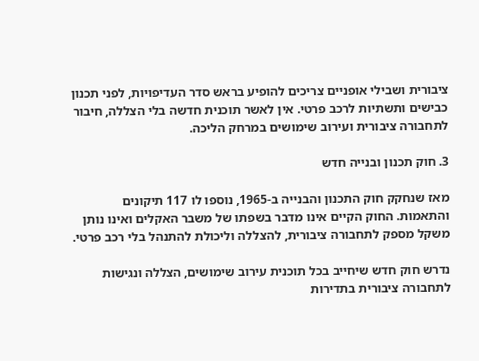ציבורית ושבילי אופניים צריכים להופיע בראש סדר העדיפויות, לפני תכנון כבישים ותשתיות לרכב פרטי. אין לאשר תוכנית חדשה בלי הצללה, חיבור לתחבורה ציבורית ועירוב שימושים במרחק הליכה.

3. חוק תכנון ובנייה חדש

מאז שנחקק חוק התכנון והבנייה ב-1965, נוספו לו 117 תיקונים והתאמות. החוק הקיים אינו מדבר בשפתו של משבר האקלים ואינו נותן משקל מספק לתחבורה ציבורית, להצללה וליכולת להתנהל בלי רכב פרטי.

נדרש חוק חדש שיחייב בכל תוכנית עירוב שימושים, הצללה ונגישות לתחבורה ציבורית בתדירות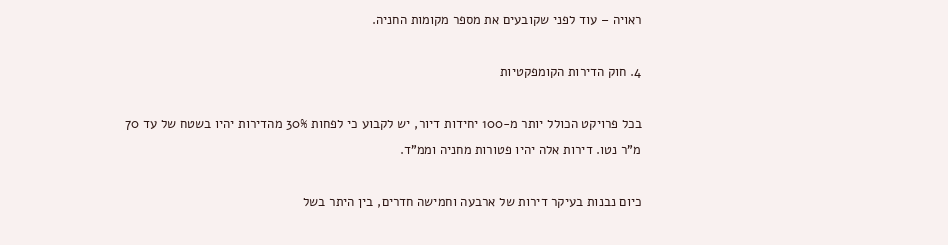ראויה – עוד לפני שקובעים את מספר מקומות החניה.

4. חוק הדירות הקומפקטיות

בכל פרויקט הכולל יותר מ-100 יחידות דיור, יש לקבוע כי לפחות 30% מהדירות יהיו בשטח של עד 70 מ"ר נטו. דירות אלה יהיו פטורות מחניה וממ"ד.

כיום נבנות בעיקר דירות של ארבעה וחמישה חדרים, בין היתר בשל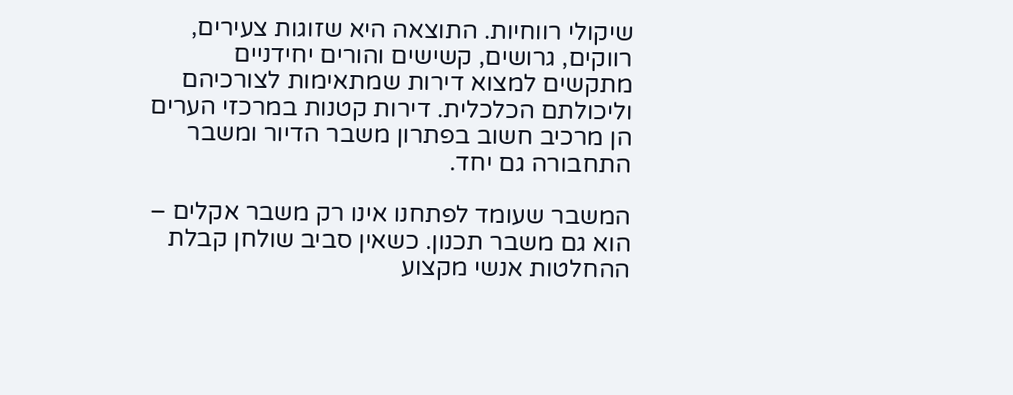שיקולי רווחיות. התוצאה היא שזוגות צעירים, רווקים, גרושים, קשישים והורים יחידניים מתקשים למצוא דירות שמתאימות לצורכיהם וליכולתם הכלכלית. דירות קטנות במרכזי הערים הן מרכיב חשוב בפתרון משבר הדיור ומשבר התחבורה גם יחד.

המשבר שעומד לפתחנו אינו רק משבר אקלים – הוא גם משבר תכנון. כשאין סביב שולחן קבלת ההחלטות אנשי מקצוע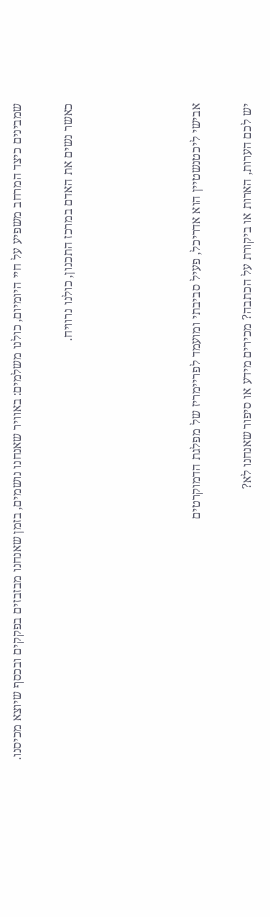שמבינים כיצד המרחב משפיע על חיי היומיום, כולנו משלמים: באוויר שאנחנו נושמים, בזמן שאנחנו מבזבזים בפקקים ובכסף שיוצא מכיסנו.

כאשר נשים את האדם במרכז התכנון, כולנו נרוויח.




אבישי ליכטנשטיין הוא אדריכל, פעיל סביבתי ומועמד לפריימריז של מפלגת הדמוקרטים

יש לכם הערות, הארות או ביקורת על הכתבה? מכירים מידע או סיפור שאנחנו לא?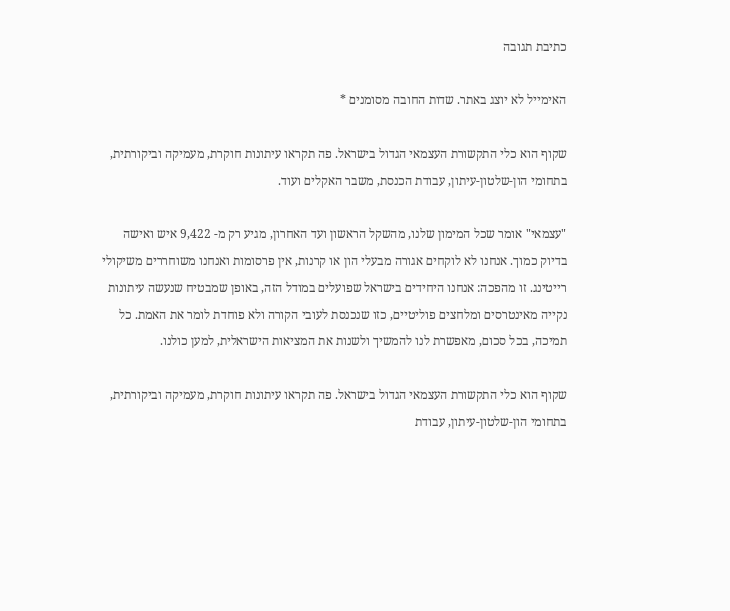כתיבת תגובה

האימייל לא יוצג באתר. שדות החובה מסומנים *

שקוף הוא כלי התקשורת העצמאי הגדול בישראל. פה תקראו עיתונות חוקרת, מעמיקה וביקורתית, בתחומי הון-שלטון-עיתון, עבודת הכנסת, משבר האקלים ועוד.

"עצמאי" אומר שכל המימון שלנו, מהשקל הראשון ועד האחרון, מגיע רק מ- 9,422 איש ואישה בדיוק כמוך. אנחנו לא לוקחים אגורה מבעלי הון או קרנות, אין פרסומות ואנחנו משוחררים משיקולי רייטינג. זו מהפכה: אנחנו היחידים בישראל שפועלים במודל הזה, באופן שמבטיח שנעשה עיתונות נקייה מאינטרסים ומלחצים פוליטיים, כזו שנכנסת לעובי הקורה ולא פוחדת לומר את האמת. כל תמיכה, בכל סכום, מאפשרת לנו להמשיך ולשנות את המציאות הישראלית, למען כולנו.

שקוף הוא כלי התקשורת העצמאי הגדול בישראל. פה תקראו עיתונות חוקרת, מעמיקה וביקורתית, בתחומי הון-שלטון-עיתון, עבודת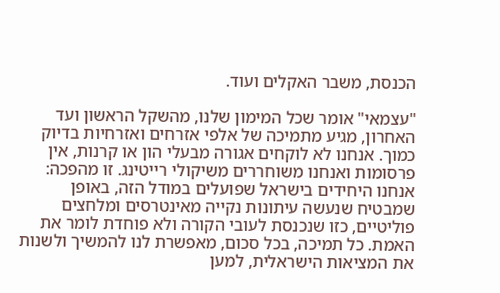הכנסת, משבר האקלים ועוד.

"עצמאי" אומר שכל המימון שלנו, מהשקל הראשון ועד האחרון, מגיע מתמיכה של אלפי אזרחים ואזרחיות בדיוק כמוך. אנחנו לא לוקחים אגורה מבעלי הון או קרנות, אין פרסומות ואנחנו משוחררים משיקולי רייטינג. זו מהפכה: אנחנו היחידים בישראל שפועלים במודל הזה, באופן שמבטיח שנעשה עיתונות נקייה מאינטרסים ומלחצים פוליטיים, כזו שנכנסת לעובי הקורה ולא פוחדת לומר את האמת. כל תמיכה, בכל סכום, מאפשרת לנו להמשיך ולשנות את המציאות הישראלית, למען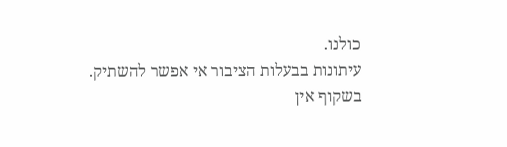כולנו.
עיתונות בבעלות הציבור אי אפשר להשתיק.
בשקוף אין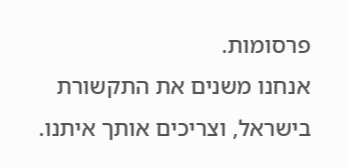פרסומות.
אנחנו משנים את התקשורת בישראל, וצריכים אותך איתנו.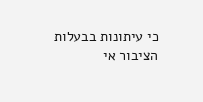כי עיתונות בבעלות הציבור אי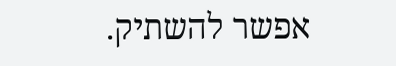אפשר להשתיק.